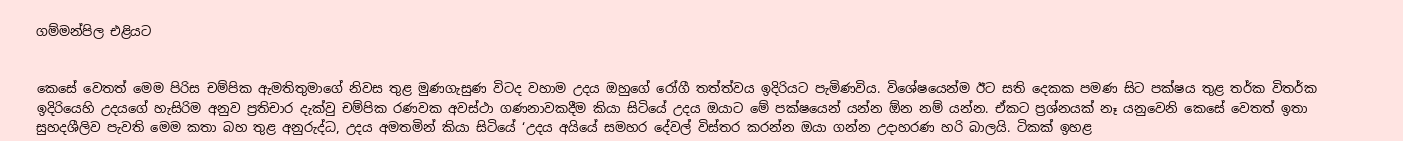ගම්මන්පිල එළියට


කෙසේ වෙතත් මෙම පිරිස චම්පික ඇමතිතුමාගේ නිවස තුළ මුණගැසුණ විටද වහාම උදය ඔහුගේ රෝගී තත්ත්වය ඉදිරියට පැමිණවිය. විශේෂයෙන්ම ඊට සති දෙකක පමණ සිට පක්ෂය තුළ තර්ක විතර්ක ඉදිරියෙහි උදයගේ හැසිරිම අනුව ප්‍රතිචාර දැක්වු චම්පික රණවක අවස්ථා ගණනාවකදීම කියා සිටියේ උදය ඔයාට මේ පක්ෂයෙන් යන්න ඕන නම් යන්න. ඒකට ප්‍රශ්නයක් නෑ යනුවෙනි කෙසේ වෙතත් ඉතා සුහදශීලිව පැවති මෙම කතා බහ තුළ අනුරුද්ධ, උදය අමතමින් කියා සිටියේ ‘උදය අයියේ සමහර දේවල් විස්තර කරන්න ඔයා ගන්න උදාහරණ හරි බාලයි. ටිකක් ඉහළ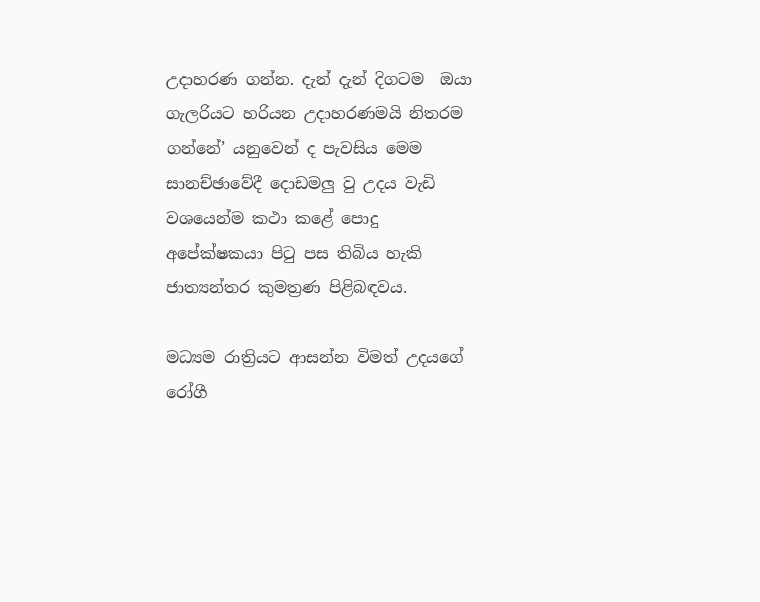උදාහරණ ගන්න. දැන් දැන් දිගටම  ඔයා ගැලරියට හරියන උදාහරණමයි නිතරම ගන්නේ’ යනුවෙන් ද පැවසිය මෙම සානච්ඡාවේදී දොඩමලු වු උදය වැඩි වශයෙන්ම කථා කළේ පොදු අපේක්ෂකයා පිටු පස තිබිය හැකි ජාත්‍යන්තර කුමත්‍රණ පිළිබඳවය.

මධ්‍යම රාත්‍රියට ආසන්න විමත් උදයගේ රෝගී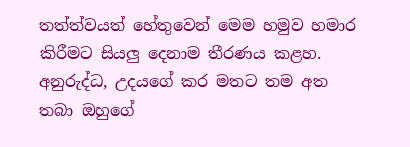තත්ත්වයත් හේතුවෙන් මෙම හමුව හමාර කිරීමට සියලු දෙනාම තීරණය කළහ. අනුරුද්ධ, උදයගේ කර මතට තම අත තබා ඔහුගේ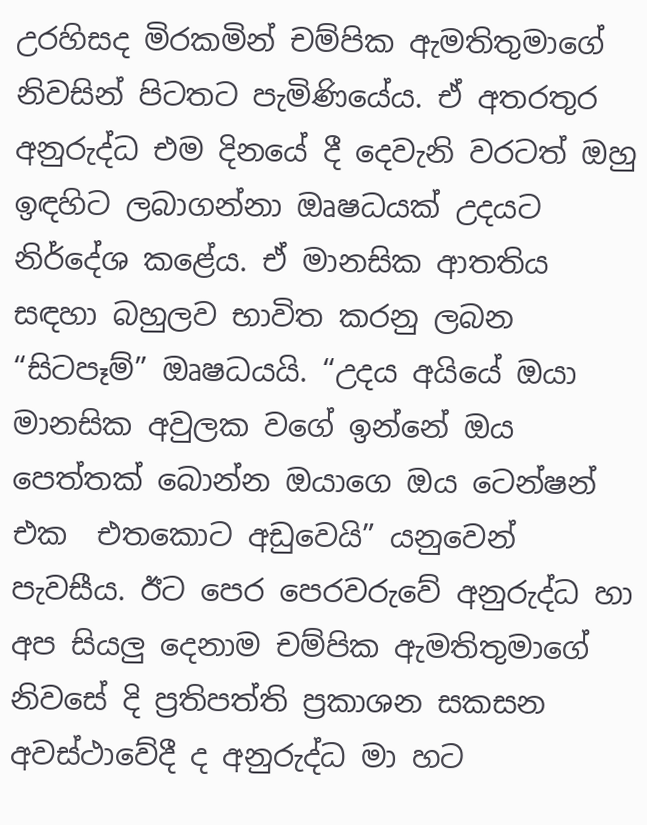උරහිසද මිරකමින් චම්පික ඇමතිතුමාගේ නිවසින් පිටතට පැමිණියේය. ඒ අතරතුර අනුරුද්ධ එම දිනයේ දී දෙවැනි වරටත් ඔහු ඉඳහිට ලබාගන්නා ඔෘෂධයක් උදයට නිර්දේශ කළේය. ඒ මානසික ආතතිය සඳහා බහුලව භාවිත කරනු ලබන “සිටපෑම්” ඔෘෂධයයි. “උදය අයියේ ඔයා මානසික අවුලක වගේ ඉන්නේ ඔය පෙත්තක් බොන්න ඔයාගෙ ඔය ටෙන්ෂන් එක  එතකොට අඩුවෙයි” යනුවෙන් පැවසීය. ඊට පෙර පෙරවරුවේ අනුරුද්ධ හා අප සියලු දෙනාම චම්පික ඇමතිතුමාගේ නිවසේ දි ප්‍රතිපත්ති ප්‍රකාශන සකසන අවස්ථාවේදී ද අනුරුද්ධ මා හට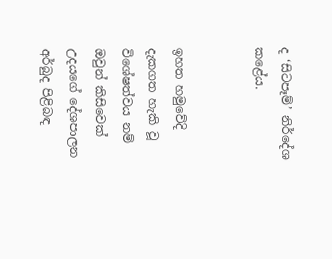ද ‘සිටපෑම්’ නිර්දේශ කළේය.


ඉහත හමුවේදි දැකගත හැකි වූ විශේෂත්වය නම් ඔවුන් කිසිවෙක් උදයගේ දේශපාලන අර්බුද පිළිබඳ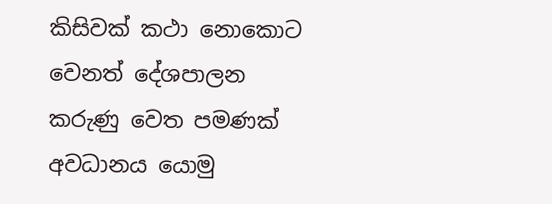කිසිවක් කථා නොකොට වෙනත් දේශපාලන කරුණු වෙත පමණක් අවධානය යොමු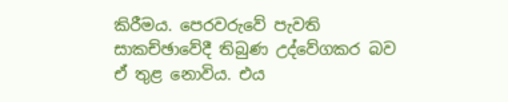කිරීමය. පෙරවරුවේ පැවති සාකච්ඡාවේදී තිබුණ උද්වේගකර බව ඒ තුළ නොවිය. එය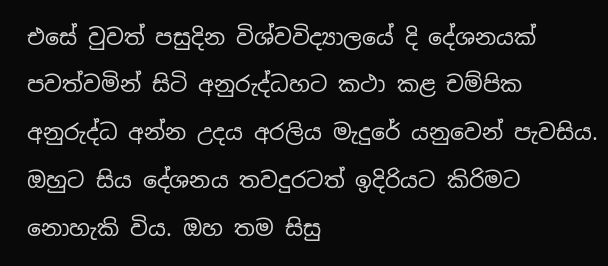එසේ වුවත් පසුදින විශ්වවිද්‍යාලයේ දි දේශනයක් පවත්වමින් සිටි අනුරුද්ධහට කථා කළ චම්පික අනුරුද්ධ අන්න උදය අරලිය මැදුරේ යනුවෙන් පැවසිය.
ඔහුට සිය දේශනය තවදුරටත් ඉදිරියට කිරිමට නොහැකි විය. ඔහ තම සිසු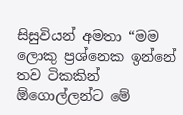සිසුවියන් අමතා “මම ලොකු ප්‍රශ්නෙක ඉන්නේ තව ටිකකින් ඕගොල්ලන්ට මේ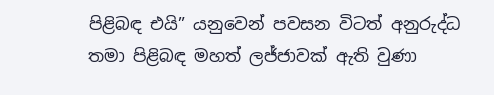පිළිබඳ එයි” යනුවෙන් පවසන විටත් අනුරුද්ධ තමා පිළිබඳ මහත් ලජ්ජාවක් ඇති වුණා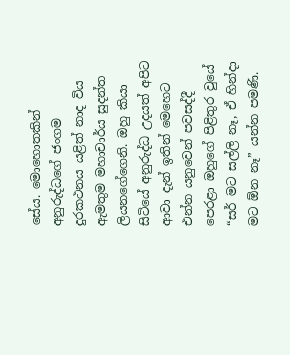සේය. මොහොතකින් අනුරුද්ධගේ ජංගම දුරකථනය යළිත් නාද විය ඇමතුම මහාචාර්ය සුදන්ත ලියනගේගෙනි. ඔහු කියා සිටියේ අනුරුද්ධ උදයත් අපිට ආවා දැන් ඉතින් මෙහෙට එන්න යනුවෙන් පවසද්දී පෙරළා ඔහුගේ පිළිතුර වුයේ “සර් මට සල්ලි නෑ, ඒ හින්දා මට ඕන නෑ” යන්න පමණි.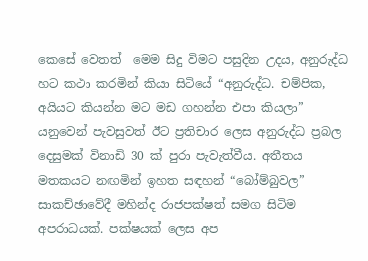කෙසේ වෙතත්  මෙම සිදු විමට පසුදින උදය, අනුරුද්ධ හට කථා කරමින් කියා සිටියේ “අනුරුද්ධ. චම්පික, අයියට කියන්න මට මඩ ගහන්න එපා කියලා” යනුවෙන් පැවසුවත් ඊට ප්‍රතිචාර ලෙස අනුරුද්ධ ප්‍රබල දෙසුමක් විනාඩි 30 ක් පුරා පැවැත්වීය. අතීතය මතකයට නඟමින් ඉහත සඳහන් “බෝම්බුවල” සාකච්ඡාවේදී මහින්ද රාජපක්ෂත් සමග සිටිම අපරාධයක්. පක්ෂයක් ලෙස අප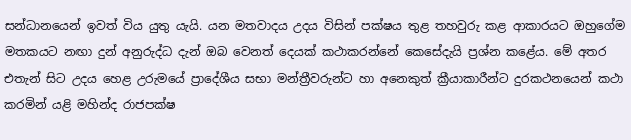සන්ධානයෙන් ඉවත් විය යුතු යැයි. යන මතවාදය උදය විසින් පක්ෂය තුළ තහවුරු කළ ආකාරයට ඔහුගේම මතකයට නඟා දුන් අනුරුද්ධ දැන් ඔබ වෙනත් දෙයක් කථාකරන්නේ කෙසේදැයි ප්‍රශ්න කළේය. මේ අතර එතැන් සිට උදය හෙළ උරුමයේ ප්‍රාදේශීය සභා මන්ත්‍රීවරුන්ට හා අනෙකුත් ක්‍රීයාකාරීන්ට දුරකථනයෙන් කථා කරමින් යළි මහින්ද රාජපක්ෂ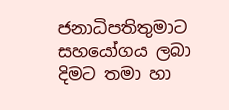ජනාධිපතිතුමාට සහයෝගය ලබා දිමට තමා හා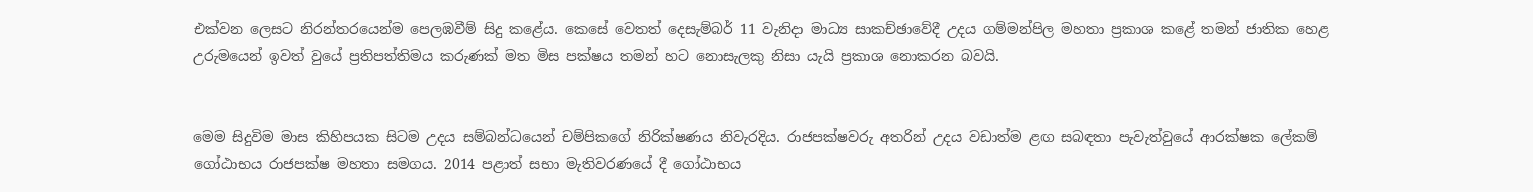එක්වන ලෙසට නිරන්තරයෙන්ම පෙලඹවීම් සිදු කළේය. කෙසේ වෙතත් දෙසැම්බර් 11 වැනිදා මාධ්‍ය සාකච්ඡාවේදී උදය ගම්මන්පිල මහතා ප්‍රකාශ කළේ තමන් ජාතික හෙළ උරුමයෙන් ඉවත් වුයේ ප්‍රතිපත්තිමය කරුණක් මත මිස පක්ෂය තමන් හට නොසැලකු නිසා යැයි ප්‍රකාශ නොකරන බවයි.


මෙම සිදුවිම මාස කිහිපයක සිටම උදය සම්බන්ධයෙන් චම්පිකගේ නිරික්ෂණය නිවැරදිය. රාජපක්ෂවරු අතරින් උදය වඩාත්ම ළඟ සබඳතා පැවැත්වුයේ ආරක්ෂක ලේකම් ගෝඨාභය රාජපක්ෂ මහතා සමගය. 2014 පළාත් සභා මැතිවරණයේ දී ගෝඨාභය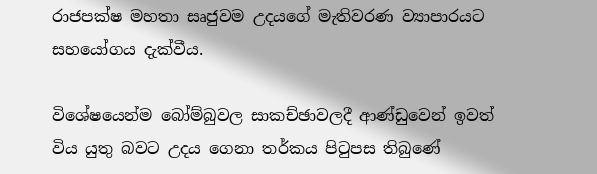රාජපක්ෂ මහතා සෘජුවම උදයගේ මැතිවරණ ව්‍යාපාරයට සහයෝගය දැක්වීය.

විශේෂයෙන්ම බෝම්බුවල සාකච්ඡාවලදී ආණ්ඩුවෙන් ඉවත් විය යුතු බවට උදය ගෙනා තර්කය පිටුපස තිබුණේ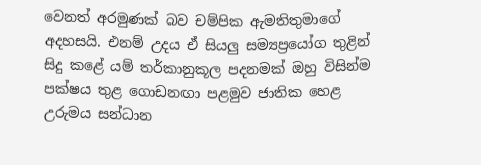වෙනත් අරමුණක් බව චම්පික ඇමතිතුමාගේ අදහසයි. එනම් උදය ඒ සියලු සම්‍යප්‍රයෝග තුළින් සිදු කළේ යම් තර්කානුකූල පදනමක් ඔහු විසින්ම පක්ෂය තුළ ගොඩනඟා පළමුව ජාතික හෙළ උරුමය සන්ධාන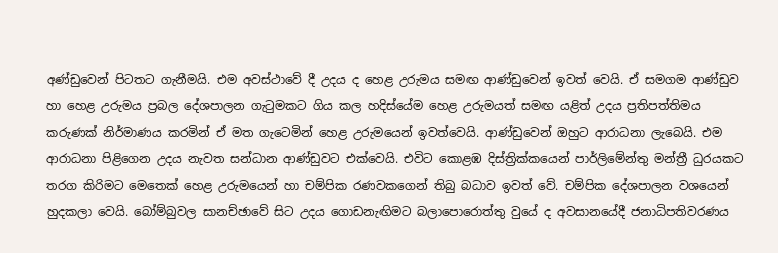අණ්ඩුවෙන් පිටතට ගැනීමයි. එම අවස්ථාවේ දී උදය ද හෙළ උරුමය සමඟ ආණ්ඩුවෙන් ඉවත් වෙයි. ඒ සමගම ආණ්ඩුව හා හෙළ උරුමය ප්‍රබල දේශපාලන ගැටුමකට ගිය කල හදිස්යේම හෙළ උරුමයත් සමඟ යළිත් උදය ප්‍රතිපත්තිමය කරුණක් නිර්මාණය කරමින් ඒ මත ගැටෙමින් හෙළ උරුමයෙන් ඉවත්වෙයි. ආණ්ඩුවෙන් ඔහුට ආරාධනා ලැබෙයි. එම ආරාධනා පිළිගෙන උදය නැවත සන්ධාන ආණ්ඩුවට එක්වෙයි. එවිට කොළඹ දිස්ත්‍රික්කයෙන් පාර්ලිමේන්තු මන්ත්‍රී ධුරයකට තරග කිරිමට මෙතෙක් හෙළ උරුමයෙන් හා චම්පික රණවකගෙන් තිබු බධාව ඉවත් වේ. චම්පික දේශපාලන වශයෙන් හුදකලා වෙයි. බෝම්බුවල සානච්ඡාවේ සිට උදය ගොඩනැඟිමට බලාපොරොත්තු වුයේ ද අවසානයේදී ජනාධිපතිවරණය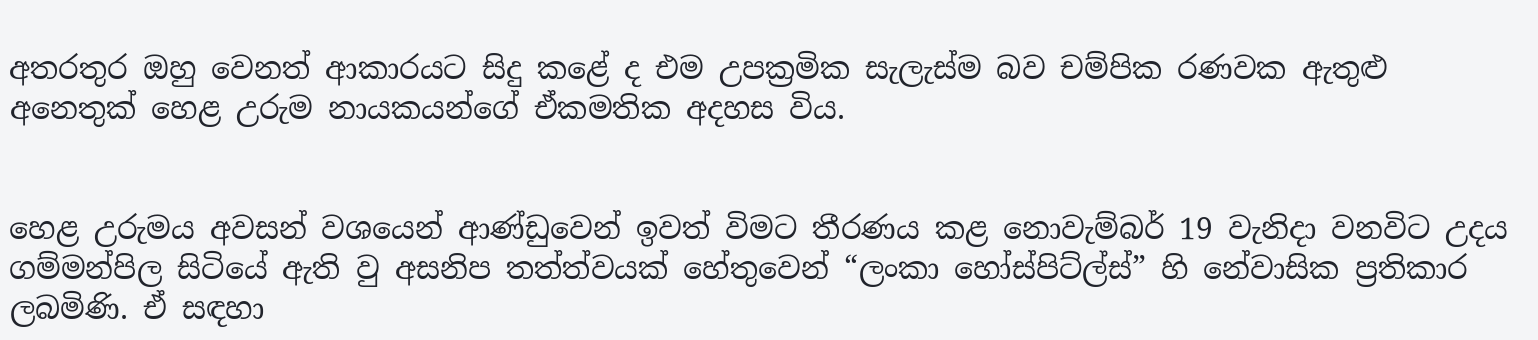අතරතුර ඔහු වෙනත් ආකාරයට සිදු කළේ ද එම උපක්‍රමික සැලැස්ම බව චම්පික රණවක ඇතුළු අනෙතුක් හෙළ උරුම නායකයන්ගේ ඒකමතික අදහස විය.


හෙළ උරුමය අවසන් වශයෙන් ආණ්ඩුවෙන් ඉවත් විමට තීරණය කළ නොවැම්බර් 19 වැනිදා වනවිට උදය ගම්මන්පිල සිටියේ ඇති වු අසනිප තත්ත්වයක් හේතුවෙන් “ලංකා හෝස්පිට්ල්ස්” හි නේවාසික ප්‍රතිකාර ලබමිණි. ඒ සඳහා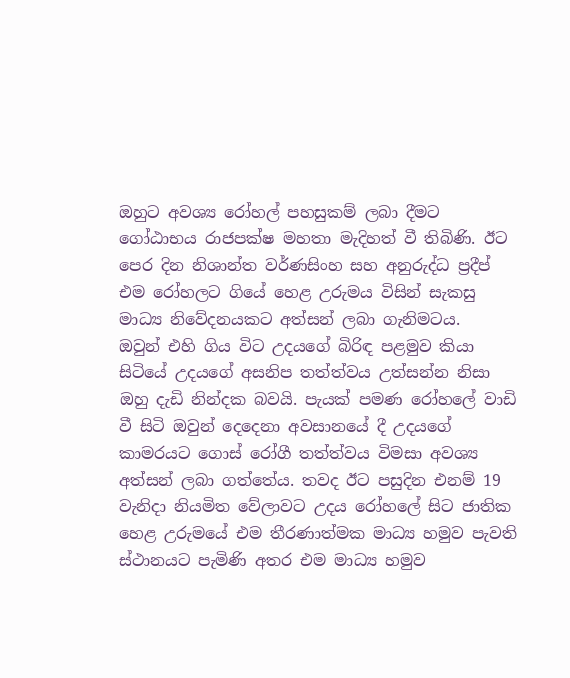ඔහුට අවශ්‍ය රෝහල් පහසුකම් ලබා දීමට ගෝඨාභය රාජපක්ෂ මහතා මැදිහත් වී තිබිණි. ඊට පෙර දින නිශාන්ත වර්ණසිංහ සහ අනුරුද්ධ ප්‍රදීප් එම රෝහලට ගියේ හෙළ උරුමය විසින් සැකසු මාධ්‍ය නිවේදනයකට අත්සන් ලබා ගැනිමටය.  ඔවුන් එහි ගිය විට උදයගේ බිරිඳ පළමුව කියා සිටියේ උදයගේ අසනිප තත්ත්වය උත්සන්න නිසා ඔහු දැඩි නින්දක බවයි. පැයක් පමණ රෝහලේ වාඩි වී සිටි ඔවුන් දෙදෙනා අවසානයේ දී උදයගේ කාමරයට ගොස් රෝගී තත්ත්වය විමසා අවශ්‍ය අත්සන් ලබා ගත්තේය. තවද ඊට පසුදින එනම් 19 වැනිදා නියමිත වේලාවට උදය රෝහලේ සිට ජාතික හෙළ උරුමයේ එම තීරණාත්මක මාධ්‍ය හමුව පැවති ස්ථානයට පැමිණි අතර එම මාධ්‍ය හමුව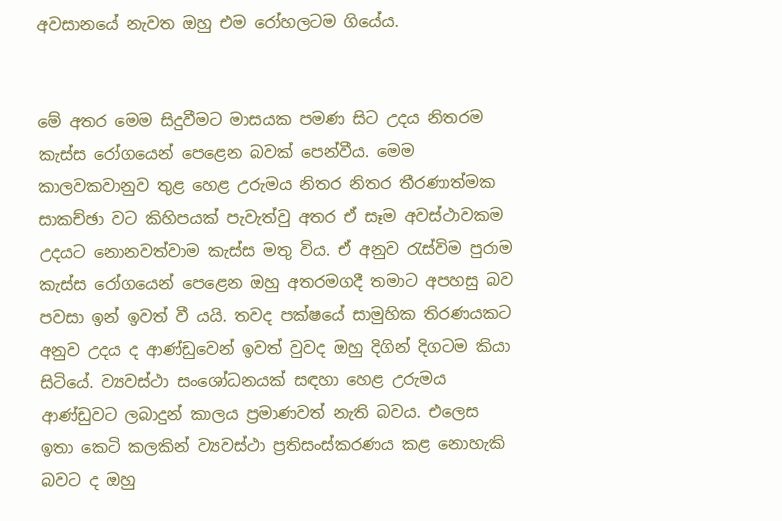අවසානයේ නැවත ඔහු එම රෝහලටම ගියේය.


මේ අතර මෙම සිදුවීමට මාසයක පමණ සිට උදය නිතරම කැස්ස රෝගයෙන් පෙළෙන බවක් පෙන්වීය. මෙම කාලවකවානුව තුළ හෙළ උරුමය නිතර නිතර තීරණාත්මක සාකච්ඡා වට කිහිපයක් පැවැත්වු අතර ඒ සෑම අවස්ථාවකම උදයට නොනවත්වාම කැස්ස මතු විය. ඒ අනුව රැස්විම පුරාම කැස්ස රෝගයෙන් පෙළෙන ඔහු අතරමගදී තමාට අපහසු බව පවසා ඉන් ඉවත් වී යයි. තවද පක්ෂයේ සාමුහික තිරණයකට අනුව උදය ද ආණ්ඩුවෙන් ඉවත් වුවද ඔහු දිගින් දිගටම කියා සිටියේ. ව්‍යවස්ථා සංශෝධනයක් සඳහා හෙළ උරුමය ආණ්ඩුවට ලබාදුන් කාලය ප්‍රමාණවත් නැති බවය. එලෙස ඉතා කෙටි කලකින් ව්‍යවස්ථා ප්‍රතිසංස්කරණය කළ නොහැකි බවට ද ඔහු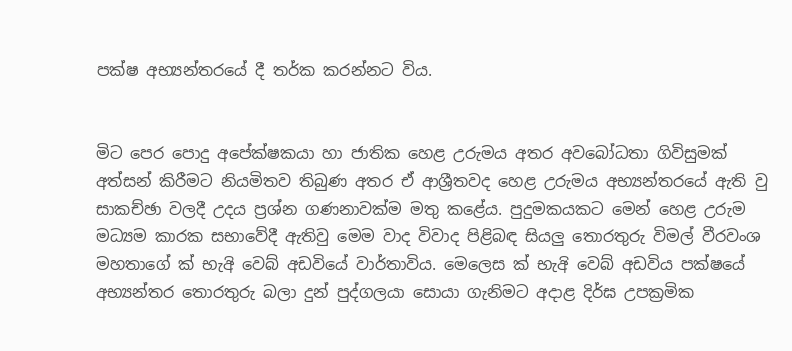පක්ෂ අභ්‍යන්තරයේ දී තර්ක කරන්නට විය.


මිට පෙර පොදු අපේක්ෂකයා හා ජාතික හෙළ උරුමය අතර අවබෝධතා ගිවිසුමක් අත්සන් කිරීමට නියමිතව තිබුණ අතර ඒ ආශ්‍රීතවද හෙළ උරුමය අභ්‍යන්තරයේ ඇති වු සාකච්ඡා වලදී උදය ප්‍රශ්න ගණනාවක්ම මතු කළේය. පුදුමකයකට මෙන් හෙළ උරුම මධ්‍යම කාරක සභාවේදී ඇතිවු මෙම වාද විවාද පිළිබඳ සියලු තොරතුරු විමල් වීරවංශ මහතාගේ ක්‍ භැඅි වෙබ් අඩවියේ වාර්තාවිය. මෙලෙස ක්‍ භැඅි වෙබ් අඩවිය පක්ෂයේ අභ්‍යන්තර තොරතුරු බලා දුන් පුද්ගලයා සොයා ගැනිමට අදාළ දිර්ඝ උපක්‍රමික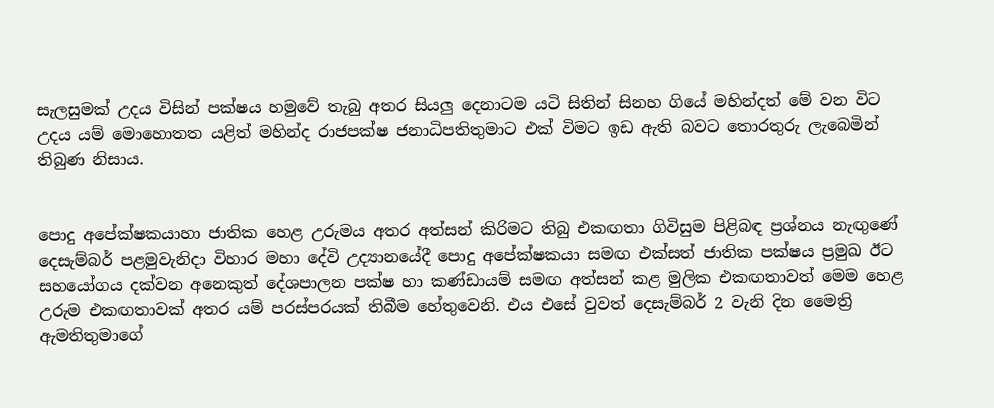සැලසුමක් උදය විසින් පක්ෂය හමුවේ තැබු අතර සියලු දෙනාටම යටි සිතින් සිනහ ගියේ මහින්දත් මේ වන විට උදය යම් මොහොතත යළිත් මහින්ද රාජපක්ෂ ජනාධිපතිතුමාට එක් විමට ඉඩ ඇති බවට තොරතුරු ලැබෙමින් තිබුණ නිසාය.


පොදු අපේක්ෂකයාහා ජාතික හෙළ උරුමය අතර අත්සන් කිරිමට තිබු එකඟතා ගිවිසුම පිළිබඳ ප්‍රශ්නය නැඟුණේ දෙසැම්බර් පළමුවැනිදා විහාර මහා දේවි උද්‍යානයේදී පොදු අපේක්ෂකයා සමඟ එක්සත් ජාතික පක්ෂය ප්‍රමුඛ ඊට සහයෝගය දක්වන අනෙකුත් දේශපාලන පක්ෂ හා කණ්ඩායම් සමඟ අත්සන් කළ මුලික එකඟතාවත් මෙම හෙළ උරුම එකඟතාවක් අතර යම් පරස්පරයක් තිබීම හේතුවෙනි. එය එසේ වුවත් දෙසැම්බර් 2 වැනි දින මෛත්‍රි ඇමතිතුමාගේ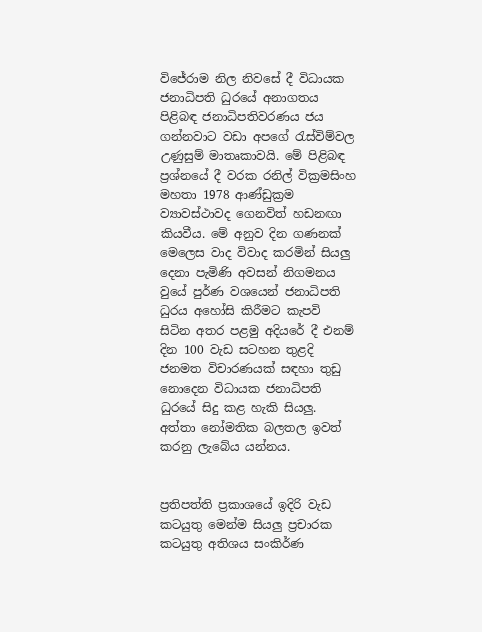විජේරාම නිල නිවසේ දී විධායක ජනාධිපති ධුරයේ අනාගතය පිළිබඳ ජනාධිපතිවරණය ජය ගන්නවාට වඩා අපගේ රැස්විම්වල උණුසුම් මාතෘකාවයි. මේ පිළිබඳ ප්‍රශ්නයේ දී වරක රනිල් වික්‍රමසිංහ මහතා 1978 ආණ්ඩුක්‍රම ව්‍යාවස්ථාවද ගෙනවිත් හඩනඟා කියවීය. මේ අනුව දින ගණනක් මෙලෙස වාද විවාද කරමින් සියලු දෙනා පැමිණි අවසන් නිගමනය වුයේ පුර්ණ වශයෙන් ජනාධිපති ධුරය අහෝසි කිරීමට කැපවි සිටින අතර පළමු අදියරේ දී එනම් දින 100 වැඩ සටහන තුළදි ජනමත විචාරණයක් සඳහා තුඩු නොදෙන විධායක ජනාධිපති ධුරයේ සිදු කළ හැකි සියලු. අත්තා නෝමතික බලතල ඉවත් කරනු ලැබේය යන්නය.


ප්‍රතිපත්ති ප්‍රකාශයේ ඉදිරි වැඩ කටයුතු මෙන්ම සියලු ප්‍රචාරක කටයුතු අතිශය සංකිර්ණ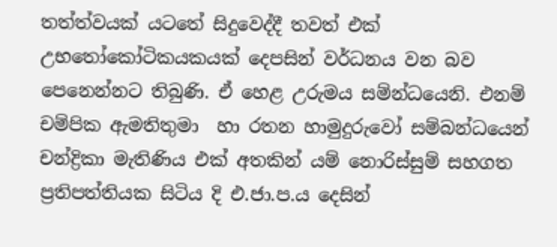තත්ත්වයක් යටතේ සිදුවෙද්දී තවත් එක් උභතෝකෝටිකයකයක් දෙපසින් වර්ධනය වන බව පෙනෙන්නට තිබුණි. ඒ හෙළ උරුමය සම්න්ධයෙනි. එනම් චම්පික ඇමතිතුමා  හා රතන හාමුදුරුවෝ සම්බන්ධයෙන් චන්ද්‍රිකා මැතිණිය එක් අතකින් යම් නොරිස්සුම් සහගත ප්‍රතිපත්තියක සිටිය දි එ.ජා.ප.ය දෙසින්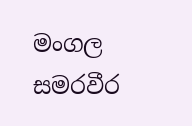මංගල සමරවීර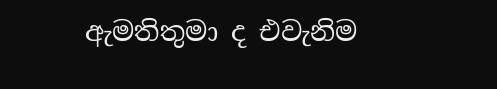ඇමතිතුමා ද එවැනිම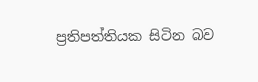ප්‍රතිපත්තියක සිටින බව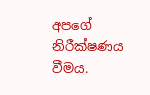අපගේ නිරීක්ෂණය වීමය.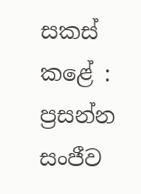සකස් කළේ :
ප්‍රසන්න සංජීව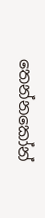තෙන්නකෝන්